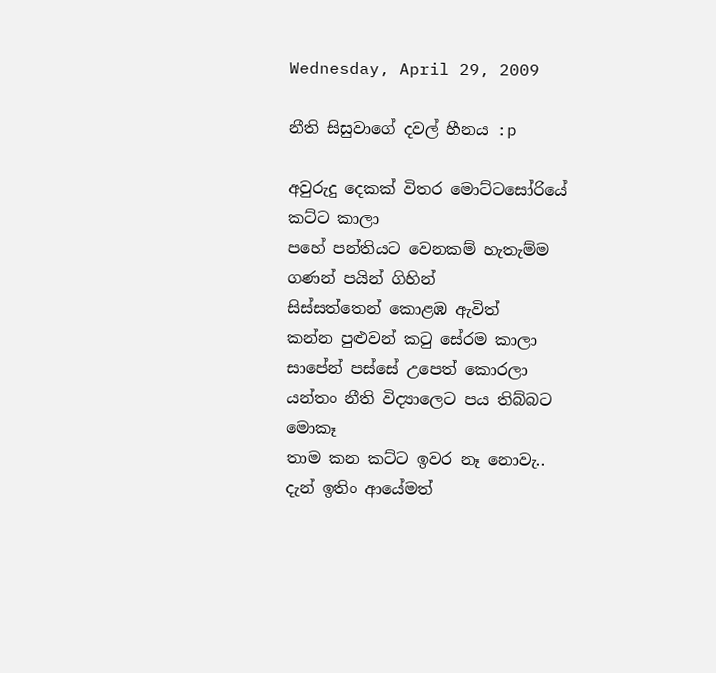Wednesday, April 29, 2009

නීති සිසුවාගේ දවල් හීනය :p

අවුරුදු දෙකක් විතර මොට්ටසෝරියේ කට්ට කාලා
පහේ පන්තියට වෙනකම් හැතැම්ම ගණන් පයින් ගිහින්
සිස්සත්තෙන් කොළඹ ඇවිත්
කන්න පුළුවන් කටු සේරම කාලා
සාපේන් පස්සේ උපෙත් කොරලා
යන්තං නීති විද්‍යාලෙට පය තිබ්බට මොකෑ
තාම කන කට්ට ඉවර නෑ නොවැ..
දැන් ඉතිං ආයේමත්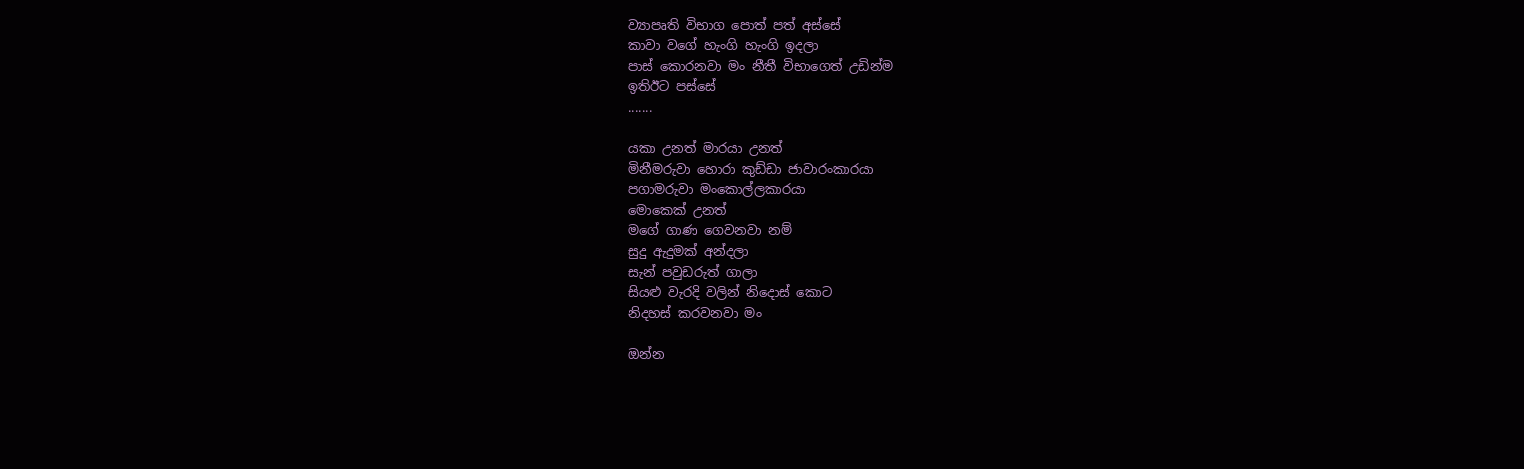ව්‍යාපෘති විභාග පොත් පත් අස්සේ
කාවා වගේ හැංගි හැංගි ඉදලා
පාස් කොරනවා මං නීතී විභාගෙත් උඩින්ම
ඉතිඊට පස්සේ
.......

යකා උනත් මාරයා උනත්
මිනීමරුවා හොරා කුඩ්ඩා ජාවාරංකාරයා
පගාමරුවා මංකොල්ලකාරයා
මොකෙක් උනත්
මගේ ගාණ ගෙවනවා නම්
සුදු ඇදුමක් අන්දලා
සැන් පවුඩරුත් ගාලා
සියළු වැරදි වලින් නිදොස් කොට
නිදහස් කරවනවා මං

ඔන්න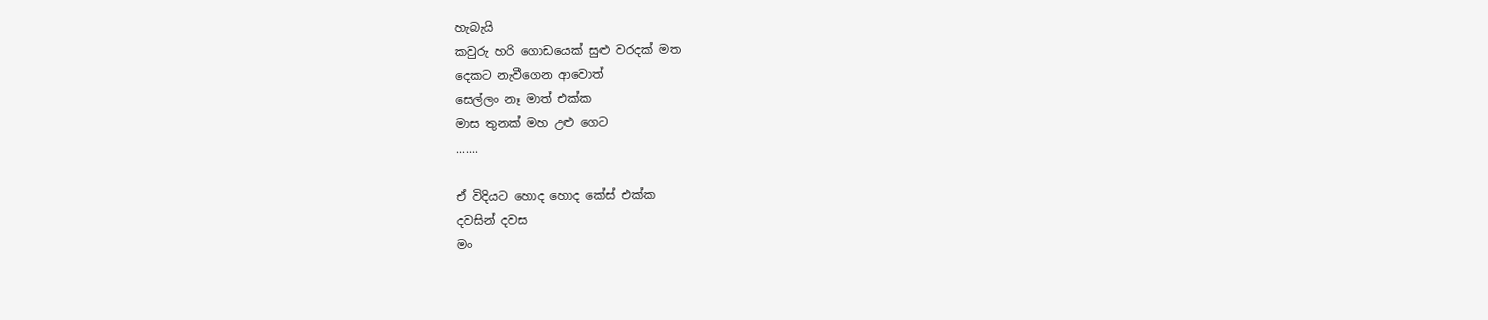හැබැයි
කවුරු හරි ‍‍ගොඩයෙක් සුළු වරදක් මත
දෙකට නැවීගෙන ආවොත්
සෙල්ලං නෑ මාත් එක්ක
මාස තුනක් මහ උළු ගෙට
.......

ඒ විදියට හොද හොද කේස් එක්ක
දවසින් දවස
මං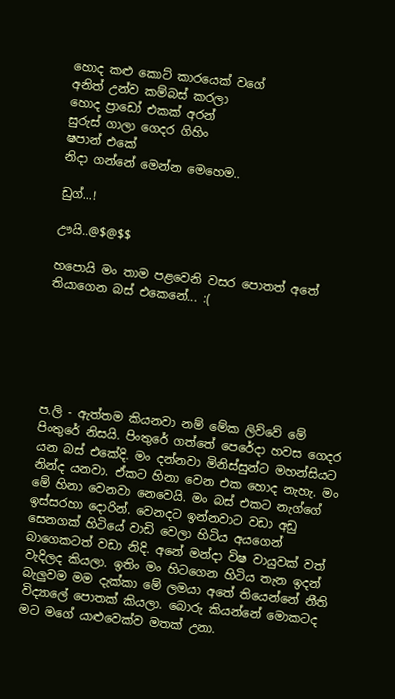හොද කළු කොට් ‍කාරයෙක් වගේ
අනිත් උන්ව කම්බස් කරලා
හොද ප්‍රාඩෝ එකක් අරන්
සුරුස් ගාලා ගෙදර ගිහිං
ෂපාන් එකේ
නිදා ගන්නේ ‍මෙන්න මෙහෙම..

ඩුග්...!

ඌයි..@$@$$

හපොයි මං තාම පළවෙනි වසර පොතත් අතේ තියාගෙන බස් ‍එකෙනේ... :(






ප.ලි - ඇත්තම කියනවා නම් මේක ලිව්වේ මේ පිංතුරේ නිසයි. පිංතුරේ ගත්තේ පෙරේදා හවස ගෙදර යන බස් එකේදි. මං දන්නවා මිනිස්සුන්ට මහන්සියට නින්ද යනවා. ඒකට හිනා වෙන එක හොද නැහැ. මං මේ හිනා වෙනවා නෙවෙයි. මං බස් ‍එකට නැග්ගේ ඉස්සරහා දොරින්. වෙනදට ඉන්නවාට වඩා අඩු සෙනගක් හිටියේ වාඩි වෙලා හිටිය අයගෙන් බාගෙකටත් වඩා නිදි. අනේ මන්දා විෂ වායුවක් වත් වැදිලද කියලා. ඉතිං මං හිට‍ගෙන හිටිය තැන ඉදන් බැලුවම මම දැක්කා මේ ලමයා අතේ තියෙන්නේ නීති විද්‍යාලේ පොතක් කියලා. බොරු කියන්නේ මොකටද මට මගේ යාළුවෙක්ව මතක් උනා.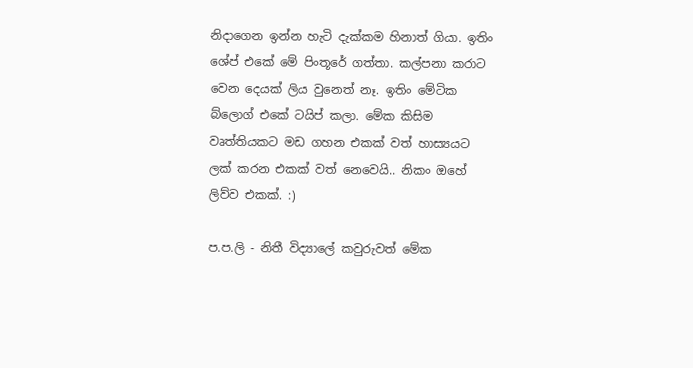නිදාගෙන ඉන්න හැටි දැක්කම හිනාත් ගියා. ඉතිං ශේප් එකේ ‍මේ පිංතූරේ ගත්තා‍. කල්පනා කරාට වෙන දෙයක් ලිය වුනෙත් නෑ. ඉතිං මේටික බ්ලොග් එකේ ටයිප් කලා. මේක කිසිම වෘත්තියකට මඩ ගහන එකක් වත් හාස්‍යයට ලක් කරන එකක් වත් නෙවෙයි.. නිකං ඔහේ ලිව්ව එකක්. :)

ප.ප.ලි - නිතී විද්‍යාලේ කවුරුවත් මේක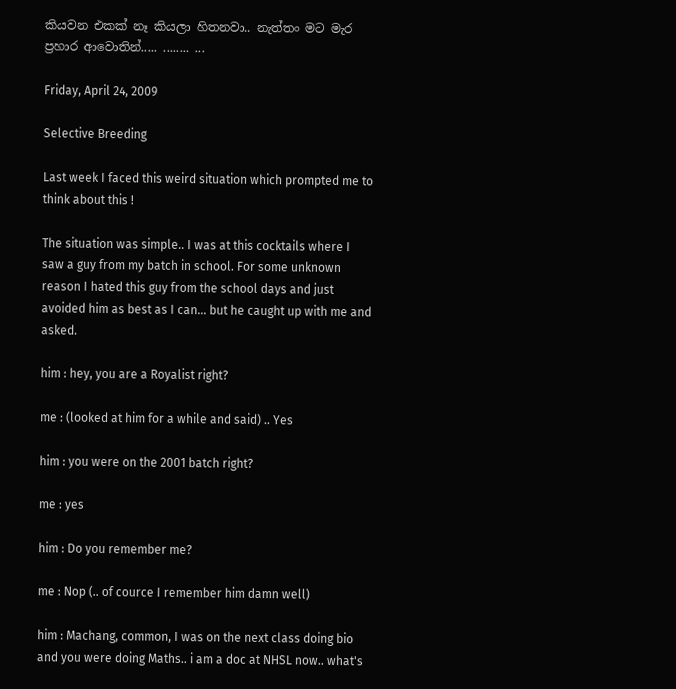කියවන එකක් නෑ කියලා හිතනවා.. නැත්තං මට මැර ප්‍රහාර ආවොතින්..... ........ ...

Friday, April 24, 2009

Selective Breeding

Last week I faced this weird situation which prompted me to think about this !

The situation was simple.. I was at this cocktails where I saw a guy from my batch in school. For some unknown reason I hated this guy from the school days and just avoided him as best as I can... but he caught up with me and asked.

him : hey, you are a Royalist right?

me : (looked at him for a while and said) .. Yes

him : you were on the 2001 batch right?

me : yes

him : Do you remember me?

me : Nop (.. of cource I remember him damn well)

him : Machang, common, I was on the next class doing bio and you were doing Maths.. i am a doc at NHSL now.. what's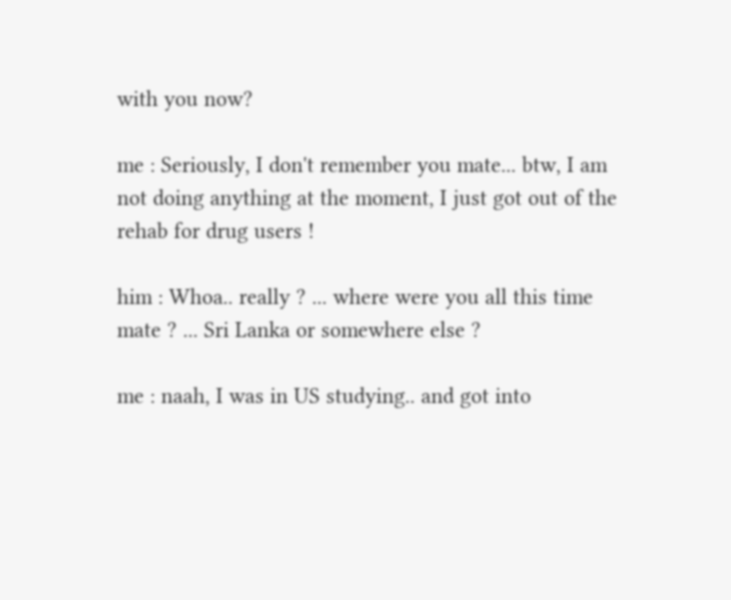with you now?

me : Seriously, I don't remember you mate... btw, I am not doing anything at the moment, I just got out of the rehab for drug users !

him : Whoa.. really ? ... where were you all this time mate ? ... Sri Lanka or somewhere else ?

me : naah, I was in US studying.. and got into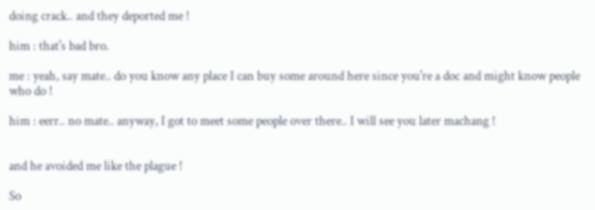doing crack.. and they deported me !

him : that's bad bro.

me : yeah, say mate.. do you know any place I can buy some around here since you're a doc and might know people who do !

him : eerr.. no mate.. anyway, I got to meet some people over there.. I will see you later machang !


and he avoided me like the plague !

So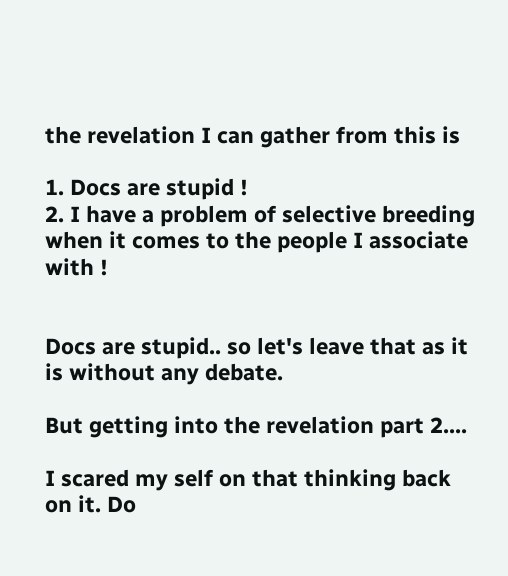the revelation I can gather from this is

1. Docs are stupid !
2. I have a problem of selective breeding when it comes to the people I associate with !


Docs are stupid.. so let's leave that as it is without any debate.

But getting into the revelation part 2....

I scared my self on that thinking back on it. Do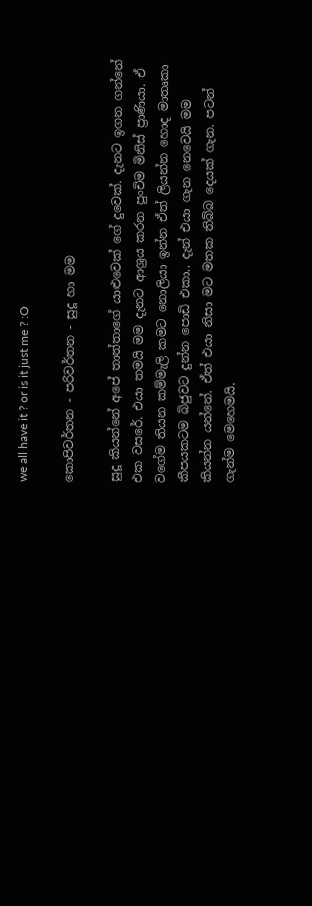we all have it ? or is it just me ? :O

කොපිවර්තන - පරිවර්තන - සුදූ හා මම

සුදූ කියන්නේ අපේ තාත්තාගේ යාළුවෙක් ගේ දුවෙක්. දැනට ඉගන ගන්නේ එක වසරේ. එයා තමයි මම දැනට ආශ්‍රය කරන ‍පුංචිම මිනිස් ප්‍රාණියා. ඒ වගේම තියන කම්මැලි කමට නොලියා ඉන්න ඒත් ලියන්න හොද මාතෘකා කීපයකටම බිජුවට දුන්න පොඩි එකා.. දැන් එයා ගැන නෙවෙයි මම කියන්න යන්නේ. ඒත් එයා නිසා මට මතක තිබ්බ දෙයක් ගැන. පටන් ගැන්ම මෙහෙමයි.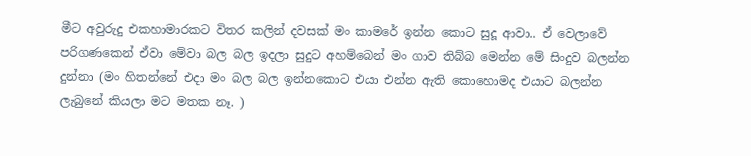මීට අවුරුදු එකහාමාරකට විතර කලින් දවසක් මං කාමරේ ඉන්න කොට සුදූ ආවා.. ඒ වෙලාවේ පරිගණකෙන් ඒවා මේවා බල බල ඉදලා සුදුට අහම්බෙන් මං ගාව තිබ්බ මෙන්න මේ සිංදුව බලන්න දුන්නා (මං හිතන්නේ එදා මං බල බල ඉන්නකොට එයා එන්න ඇති කොහොමද එයාට බලන්න ලැබුනේ කියලා මට මතක නෑ. )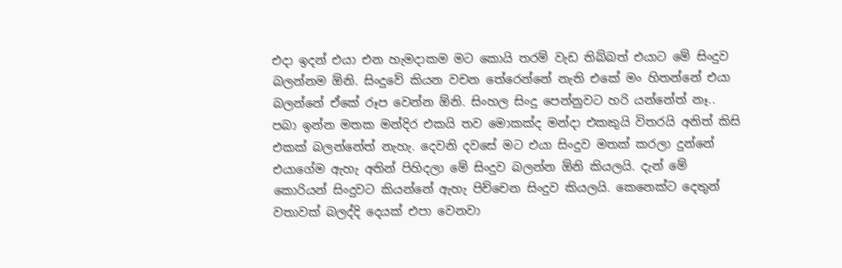එදා ඉදන් එ‍යා එන හැමදාකම මට කොයි තරම් වැඩ තිබ්බත් එයාට මේ සිංදුව බලන්නම ඕනි. සිංදුවේ කියන වචන තේරෙන්නේ නැති එකේ මං හිතන්නේ එයා බලන්නේ ඒකේ රූප වෙන්න ඕනි. සිංහල සිංදු පෙන්නුවට හරි යන්නේත් නෑ.. පබා ඉන්න මතක මන්දිර එකයි තව මොකක්ද මන්දා එකකුයි විතරයි අනිත් කිසි එකක් බලන්නේත් නැහැ. දෙවනි දවසේ මට එයා සිංදුව මතක් කරලා දුන්නේ එයාගේම ඇහැ අතින් පිහිදලා මේ සිංදුව බලන්න ඕනි කියලයි. දැන් මේ කොරියන් සිංදුවට කියන්නේ ඇහැ පිච්චෙන සිංදුව කියලයි. කෙනෙක්ට දෙතුන් වතාවක් බලද්දි දෙයක් එපා වෙනවා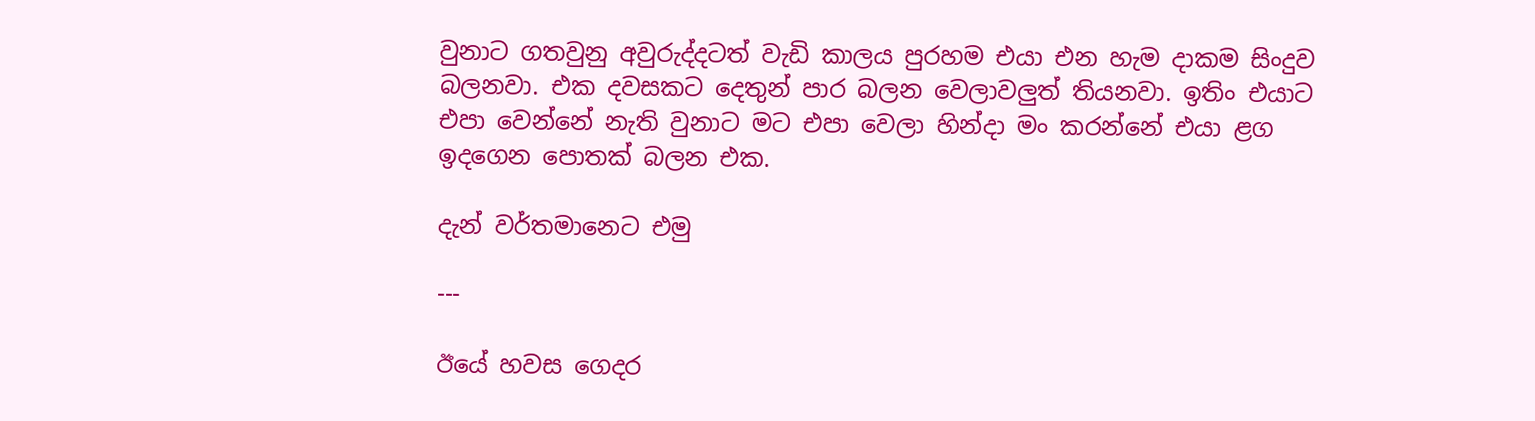වුනාට ගතවුනු අවුරුද්දටත් වැඩි කාලය පුරහම එයා එන හැම දාකම සිංදුව බලනවා. එක දවසකට දෙතුන් පාර බලන වෙලාවලුත් තියනවා. ඉතිං එයාට එපා වෙන්නේ නැති වුනාට මට එපා වෙලා හින්දා මං කරන්නේ එයා ළග ඉදගෙන පොතක් බලන එක.

දැන් වර්තමානෙට එමු

---

ඊයේ හවස ගෙදර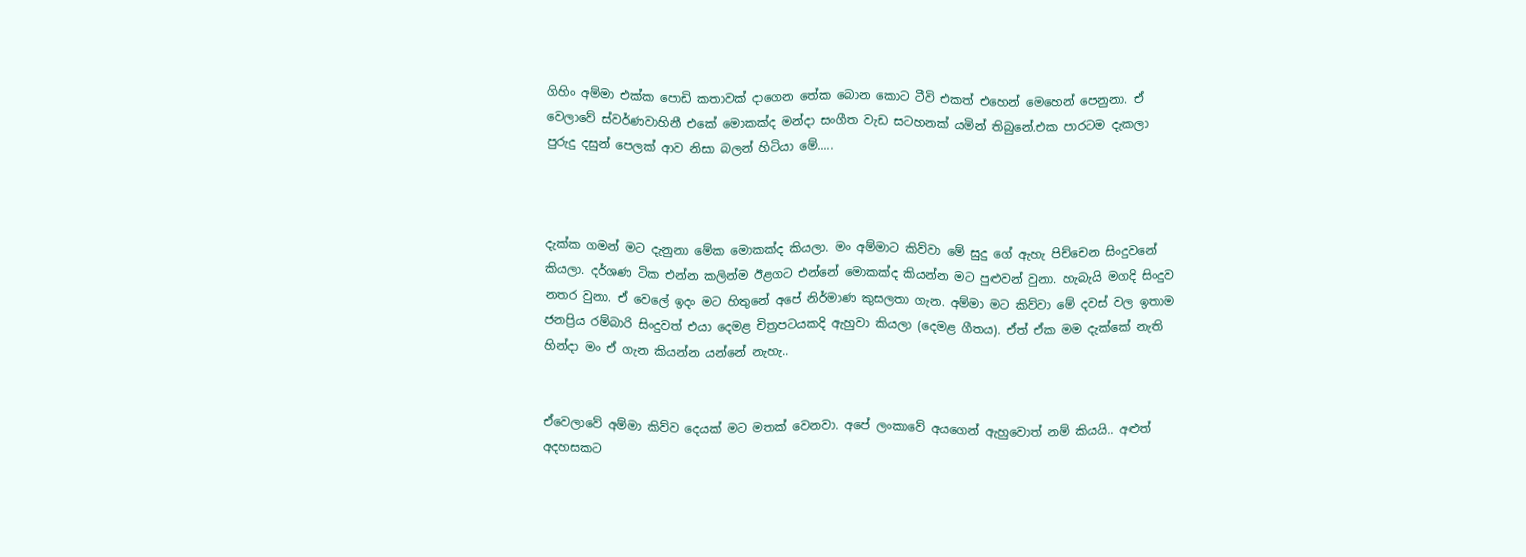ගිහිං අම්මා එක්ක පොඩි කතාවක් දාගෙන තේක බොන කොට ටීවි එකත් එහෙන් මෙහෙන් පෙනුනා. ඒ වෙලාවේ ස්වර්ණවාහිනී එකේ මොකක්ද මන්දා සංගීත වැඩ සටහනක් යමින් තිබුනේ.එක පාරටම දැකලා පුරුදු දසුන් පෙලක් ආව නිසා බලන් හිටියා මේ‍‍‍.....



දැක්ක ගමන් මට දැනුනා මේක මොකක්ද කියලා. මං අම්මාට කිව්වා මේ සුදු ගේ ඇහැ පිච්චෙන සිංදුවනේ කියලා. දර්ශණ ටික එන්න කලින්ම ඊළගට එන්නේ මොකක්ද කියන්න මට පුළුවන් වුනා. හැබැයි මගදි සිංදුව නතර වුනා. ඒ වෙලේ ඉදං මට හිතුනේ අපේ නිර්මාණ කුසලතා ගැන. අම්මා මට කිව්වා මේ දවස් වල ඉතාම ජනප්‍රිය රම්බාරි සිංදුවත් එයා දෙමළ චිත්‍රපටයකදි ඇහුවා කියලා (දෙමළ ගීතය). ඒත් ඒක මම දැක්කේ නැති හින්දා මං ඒ ගැන කියන්න යන්නේ නැහැ..


ඒවෙලාවේ අම්මා කිව්ව දෙයක් මට මතක් වෙනවා. අපේ ලංකාවේ අයගෙන් ඇහුවොත් නම් කියයි.. අළුත් අදහසකට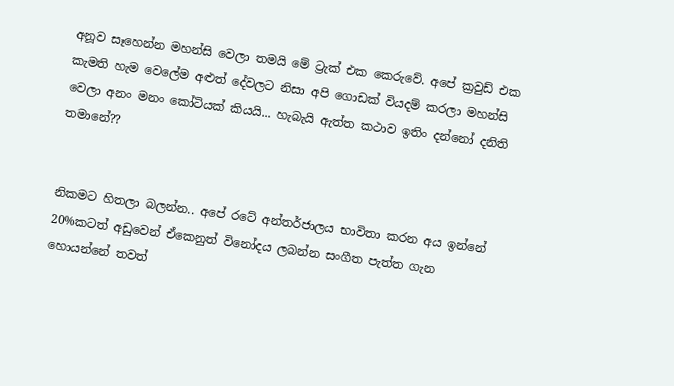අනූව ‍සෑහෙන්න මහන්සි වෙලා තමයි මේ ට්‍රැක් එක කෙරුවේ. අපේ ක්‍රවුඩ් එක කැමති හැම වෙලේම අළුත් දේවලට නිසා අපි ගොඩක් වියදම් කරලා මහන්සි වෙලා අනං මනං කෝටියක් කියයි... හැබැයි ඇත්ත කථාව ඉතිං දන්නෝ දනිති තමානේ??


නිකමට හිතලා බලන්න.. අපේ රටේ අන්තර්ජාලය භාවිතා කරන අය ඉන්නේ 20%කටත් අඩුවෙන් ඒකෙනුත් විනෝදය ලබන්න සංගීත පැත්ත ගැන හොයන්නේ තවත්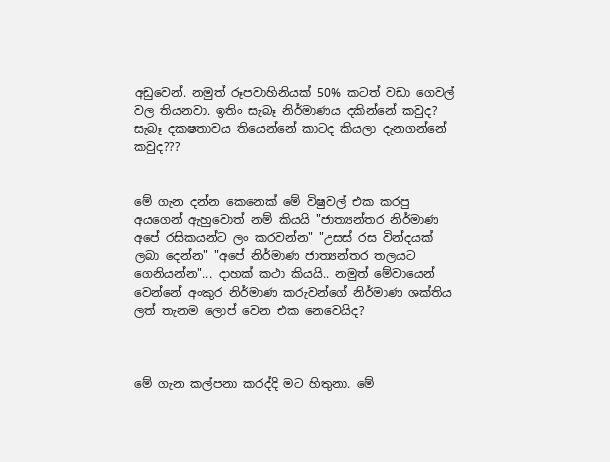අඩුවෙන්. නමුත් රූපවාහිනියක් 50% කටත් වඩා ගෙවල් වල තියනවා. ඉතිං සැබෑ නිර්මාණය දකින්නේ කවුද? සැබෑ දකෂතාවය තියෙන්නේ කාටද කියලා දැනගන්නේ කවුද???


මේ ගැන දන්න කෙනෙක් මේ විෂුවල් එක කරපු අයගෙන් ඇහුවොත් නම් කියයි "ජාත්‍යන්තර නිර්මාණ අපේ රසිකයන්ට ලං කරවන්න" "උසස් රස වින්දයක් ලබා දෙන්න" "අපේ නිර්මාණ ජාත්‍යන්තර තලයට ගෙනියන්න"... දාහක් කථා කියයි.. නමුත් මේවායෙන් වෙන්නේ අංකුර නිර්මාණ කරුවන්ගේ නිර්මාණ ශක්තිය ලත් තැනම ලොප් වෙන එක නෙවෙයිද?



මේ ගැන කල්පනා කරද්දි මට හිතුනා. මේ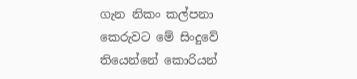ගැන නිකං කල්පනා කෙ‍රුවට මේ සිංදුවේ තියෙන්නේ කොරියන්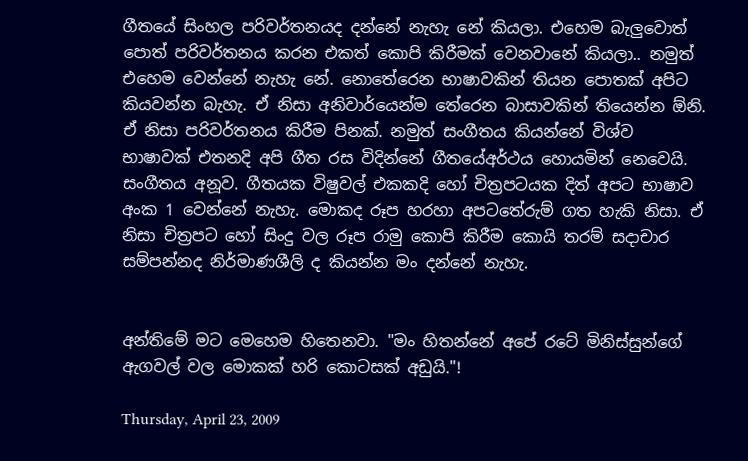ගීතයේ සිංහල පරිවර්තනයද දන්නේ නැහැ නේ කියලා. එහෙම බැලුවොත් පොත් පරිවර්තනය කරන එකත් කොපි කිරීමක් වෙනවානේ කියලා.. නමුත් එහෙම වෙන්නේ නැහැ නේ. නොතේරෙන භාෂාවකින් තියන පොතක් අපිට කියවන්න බැහැ. ඒ නිසා අනිවාර්යෙන්‍ම තේරෙන බාසාවකින් තියෙන්න ඕනි. ඒ නිසා පරිවර්තනය කිරීම පිනක්. නමුත් සංගීතය කියන්නේ විශ්ව භාෂාවක් එතනදි අපි ගීත රස විදින්නේ ගීතයේඅර්ථය හොයමින් නෙවෙයි. සංගීතය අනූව. ගීතයක විෂුවල් එකකදි හෝ චිත්‍රපටයක දිත් අපට භාෂාව අංක 1 වෙන්නේ නැහැ. මොකද රූප හරහා අපටතේරුම් ගත හැකි නිසා. ඒ නිසා චිත්‍රපට හෝ සිංදු වල රූප රාමු කොපි කිරීම කොයි තරම් සදාචාර සම්පන්නද නිර්මාණශීලි ද කියන්න මං දන්නේ නැහැ.


අන්තිමේ මට මෙහෙම හි‍තෙනවා. "මං හිතන්නේ අපේ රටේ මිනිස්සුන්ගේ ඇගවල් වල මොකක් හරි කොටසක් අඩුයි."!

Thursday, April 23, 2009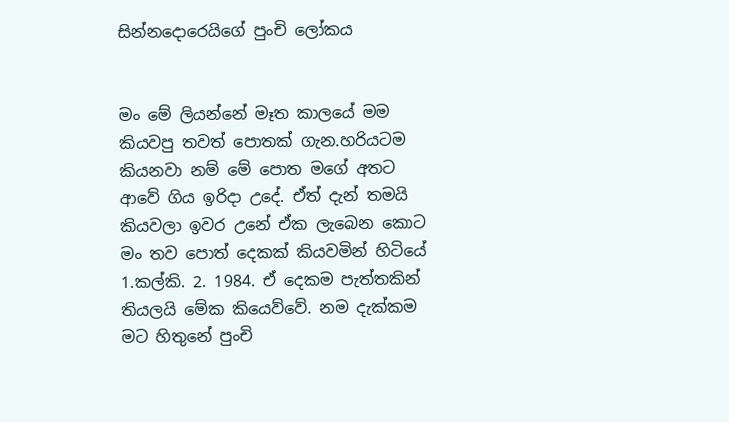සින්නදොරෙයිගේ පුංචි ලෝකය


මං මේ ලියන්නේ මෑත කාලයේ මම කියවපු තවත් පොතක් ගැන.හරියටම කියනවා නම් මේ‍ පොත මගේ අතට ආවේ ගිය ඉරිදා උදේ. ඒත් දැන් තමයි කියවලා ඉවර උනේ ‍ඒක ලැබෙන කොට මං තව පොත් දෙකක් කියවමින් හිටියේ 1.කල්කි‍. 2. 1984. ඒ දෙකම පැත්තකින් තියලයි මේක කියෙව්වේ. නම දැක්කම මට හිතුනේ පුංචි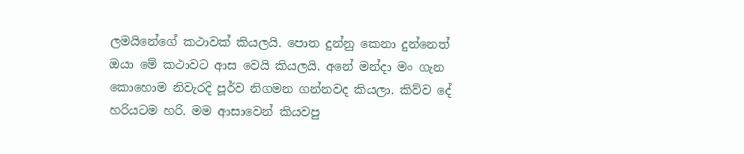ලමයිනේ‍ගේ කථාවක් කියලයි‍. පොත දුන්නු කෙනා දුන්නෙත් ඔයා මේ කථාවට ආස වෙයි කියලයි. අනේ මන්දා මං ගැන කොහොම නිවැරදි පූර්ව නිගමන ගන්නවද කියලා. කිව්ව දේ හරියටම හරි. මම ආ‍සාවෙන් කියවපු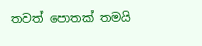තවත් පොතක් තමයි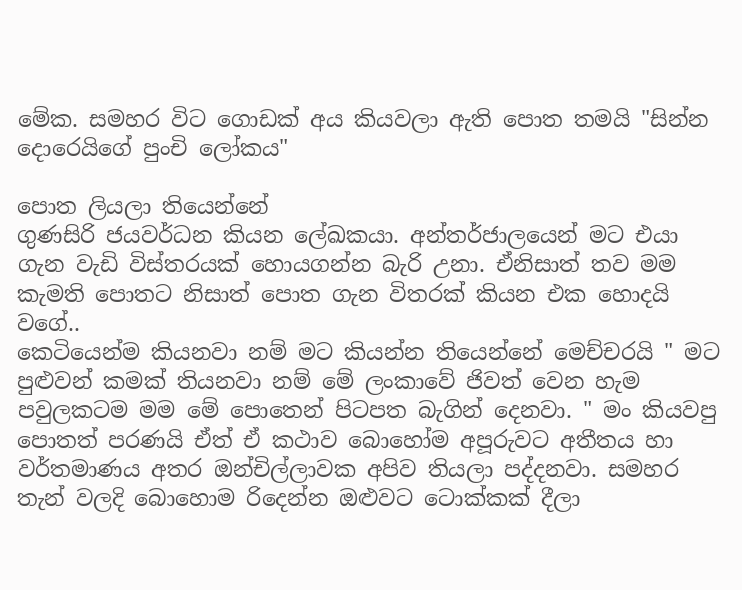මේක. සමහර විට ගොඩක් අය කියවලා ඇති පොත තමයි "සින්න දොරෙයිගේ පුංචි ලෝකය"

පොත ලියලා තියෙන්නේ
ගුණසිරි ජයවර්ධන කියන ලේඛකයා. අන්තර්ජාලයෙන් මට එයා ගැන වැඩි විස්තරයක් හොයගන්න බැරි උනා. ඒනිසාත් තව මම කැමති පොතට නිසාත් පොත ගැන විතරක් කියන එක හොදයි ව‍ගේ‍‍..
කෙටියෙන්ම කියනවා නම් මට කියන්න තියෙන්නේ මෙච්චරයි " මට පුළුවන් කමක් තියනවා නම් මේ ලංකාවේ ජිවත් වෙන හැම පවුලකටම මම මේ පොතෙන් පිටපත බැගින් දෙනවා. " මං කියවපු පොතත් පරණයි ඒත් ඒ කථාව බොහෝම අපූරුවට අතීතය හා වර්තමාණය අතර ඔන්චිල්ලාවක අපිව තියලා පද්දනවා. සමහර තැන් වලදි බොහොම රිදෙන්න ‍‍ඔළුවට ටොක්කක් දීලා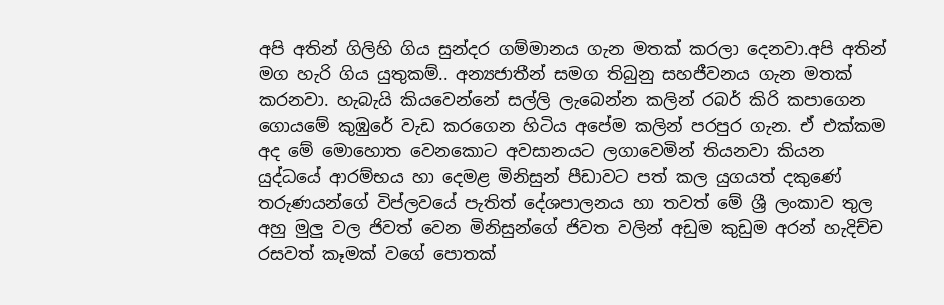අපි අතින් ගිලිහි ගිය සුන්දර ගම්මානය ගැන මතක් කරලා දෙනවා.අපි අතින් මග හැරි ගිය යුතුකම්.. අන්‍යජාතීන් සමග තිබුනු සහජීවනය ගැන මතක් කරනවා. හැබැයි කියවෙන්නේ සල්ලි ලැබෙන්න කලින් රබර් කිරි කපාගෙන ගො‍යමේ කුඹුරේ වැඩ කරගෙන හිටිය අපේම කලින් පරපුර ගැන. ඒ එක්කම අද මේ මොහොත වෙනකොට අවසානයට ලගාවෙමින් තියනවා කියන යුද්ධයේ ආරම්භය හා දෙමළ මිනිසුන් පීඩාවට පත් කල යුගයත් දකුණේ තරුණයන්ගේ විප්ලවයේ පැතිත් දේශපාලනය හා ‍තවත් මේ ශ්‍රී ලංකාව තුල අහු මුලු වල ජිවත් වෙන මිනිසුන්ගේ ජිවත වලින් අඩුම කුඩුම අරන් හැදිච්ච රසවත් කෑමක් වගේ පොතක්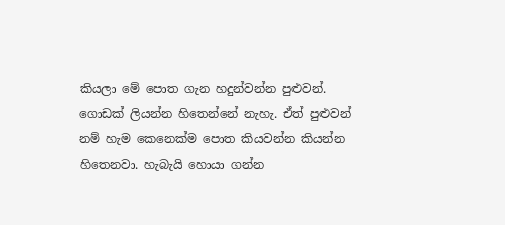කියලා මේ පොත ගැන හදුන්වන්න පුළුවන්.
ගොඩක් ලියන්න හිතෙන්නේ නැහැ. ඒත් පුළුවන් නම් හැම කෙනෙක්ම පොත කියවන්න කියන්න හිතෙනවා. හැබැයි හොයා ගන්න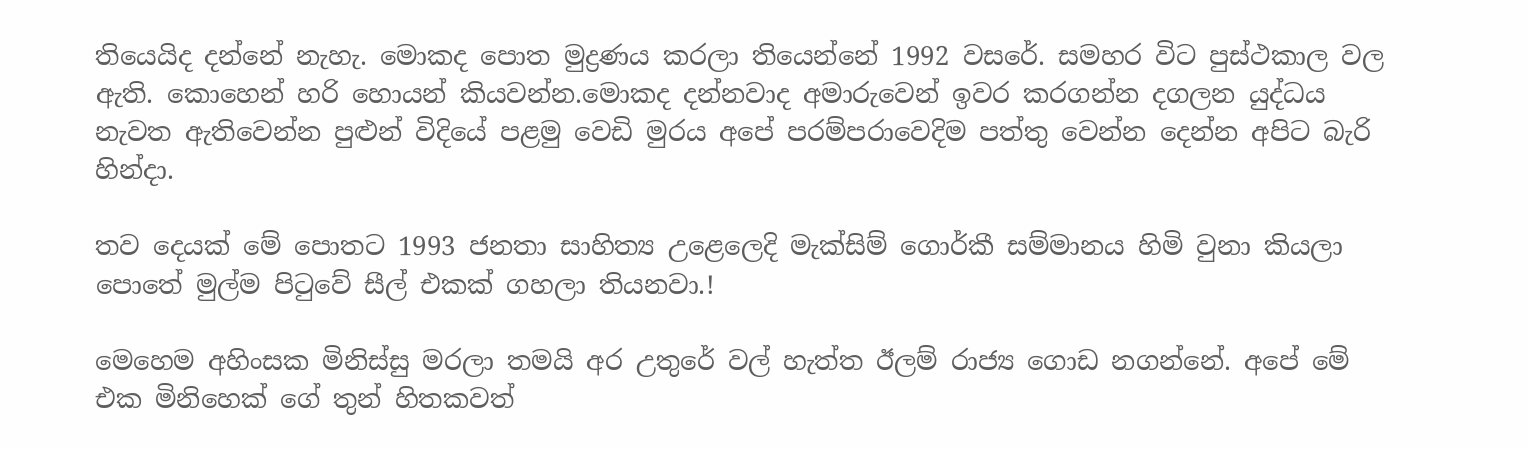තියෙයිද දන්නේ නැහැ. මොකද පොත මුද්‍රණය කරලා තියෙන්නේ 1992 වසරේ. සමහර විට පුස්ථකාල වල ඇති. කොහෙන් හරි හොයන් කියවන්න.මොකද දන්නවාද අමාරුවෙන් ඉවර කරගන්න දගලන යුද්ධය නැවත ඇතිවෙන්න පුළුන් විදියේ පළමු වෙඩි මුරය අපේ පරම්පරාවෙදිම පත්තු වෙන්න දෙන්න අපිට බැරි හින්දා‍.

තව දෙයක් මේ පොතට 1993 ජනතා සාහිත්‍ය උළෙලෙදි ‍මැක්සිම් ගොර්කී සම්මානය හිමි වුනා කියලා පොතේ මුල්ම පිටුවේ සීල් එකක් ගහලා තියනවා.!

මෙහෙම අහිංසක මිනිස්සු මරලා තමයි අර උතුරේ වල් හැත්ත ඊලම් රාජ්‍ය ගො‍ඩ නගන්නේ. අපේ මේ එක මිනිහෙක් ගේ තුන් හිතකවත්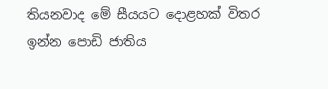තියනවාද මේ සීයයට දොළහක් විතර ඉන්න පොඩි ජාතිය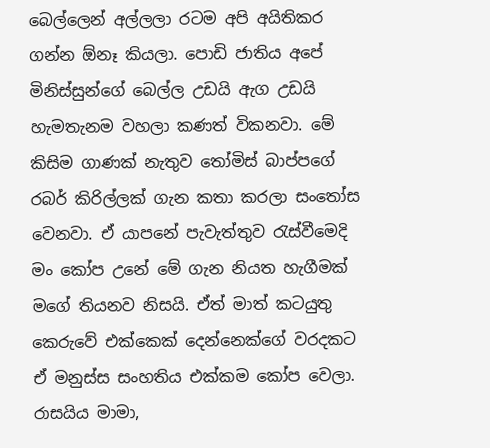බෙල්ලෙන් අල්ලලා රටම අපි අයිතිකර ගන්න ඕනෑ කියලා. පොඩි ජාතිය අපේ මිනිස්සුන්ගේ බෙල්ල උඩයි ඇග උඩයි හැමතැනම වහලා කණත් විකනවා. මේ කිසිම ගාණක් නැතුව තෝමිස් බාප්පගේ රබර් කිරිල්ලක් ගැන කතා කරලා සංතෝස වෙනවා. ඒ යාපනේ පැවැත්තුව රැස්වීමෙදි මං කෝප උනේ මේ ගැන නියත හැගීමක් මගේ තියනව නිසයි. ඒත් මාත් කටයුතු කෙ‍රුවේ එක්කෙක් දෙන්නෙක්ගේ වරදකට ඒ මනුස්ස සංහතිය එක්කම කෝප වෙලා. රාසයිය මාමා,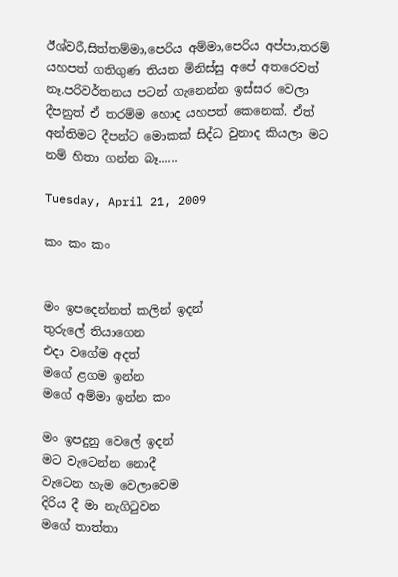ඊශ්වරී,සිත්තම්මා,පෙරිය අම්මා,පෙරිය අප්පා,තරම් යහපත් ගතිගුණ තියන මිනිස්සු අපේ අතරෙවත් නෑ.පරිවර්තනය පටන් ගැනෙන්න ඉස්සර වෙලා දීපනුත් ඒ තරම්ම හොද යහපත් කෙනෙක්. ඒත් අන්තිමට දීපන්ට මොකක් සිද්ධ වුනාද කියලා මට නම් හිතා ගන්න බෑ‍‍......

Tuesday, April 21, 2009

කං කං කං


මං ඉපදෙන්නත් කලින් ඉදන්
තුරුලේ ‍තියාගෙන
එදා වගේම අදත්
මගේ ළගම ඉන්න
මගේ අම්මා ඉන්න කං

මං ඉපදුනු වෙලේ ඉදන්
මට වැටෙන්න නොදී
වැටෙන හැම වෙලාවෙම
දිරිය දී මා නැගිටුවන
මගේ තාත්තා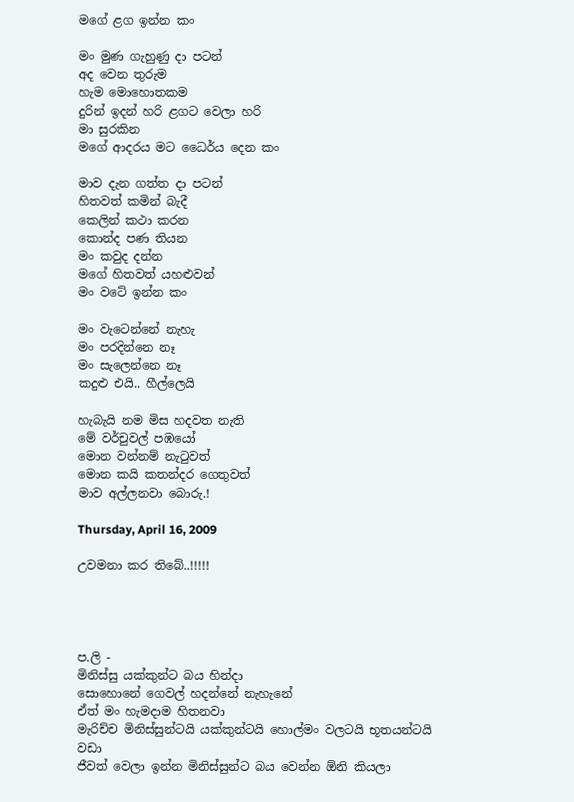මගේ ළග ඉන්න කං

මං මුණ ගැහුණු දා පටන්
අද වෙන තුරුම
හැම මොහොතකම
දුරින් ඉදන් හරි ළගට වෙලා හරි
මා සුරකින
මගේ ආදරය මට ධෛර්ය දෙන කං

මාව දැන ගත්ත දා පටන්
හිතවත් කමින් බැදී
කෙලින් කථා කරන
කොන්ද පණ තියන
මං කවුද දන්න
මගේ හිතවත් යහළුවන්
මං වටේ ඉන්න කං

මං වැටෙන්නේ නැහැ
මං පරදින්නෙ නෑ
මං සැලෙන්නෙ නෑ
කදුළු එයි.. හීල්ලෙයි

හැබැයි නම මිස හදවත නැති
මේ වර්චුවල් පඹයෝ
මොන වන්නම් නැටුවත්
මොන කයි කතන්දර ගෙතුවත්
මාව අල්ලනවා බොරු.!

Thursday, April 16, 2009

උවමනා කර තිබේ..!!!!!




ප.ලි -
මිනිස්සු යක්කුන්ට බය හින්දා ‍
සොහො‍නේ ගෙවල් හදන්නේ නැහැනේ
ඒත් මං හැමදාම හිතනවා
මැරිච්ච මිනිස්සුන්ටයි යක්කුන්ටයි හොල්මං වලටයි භූතයන්ටයි වඩා
ජීවත් වෙලා ඉන්න මිනිස්සුන්ට බය වෙන්න ඕනි කියලා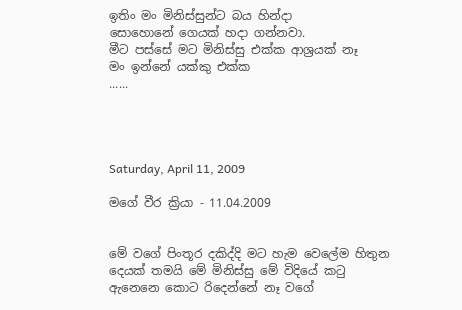ඉතිං මං මිනිස්සුන්ට බය හින්දා
සොහොනේ ගෙයක් හදා ගන්නවා.
මීට පස්සේ මට මිනිස්සු එක්ක ආශ්‍රයක් නෑ
මං ඉන්නේ යක්කු එක්ක
......




Saturday, April 11, 2009

මගේ වීර ක්‍රියා - 11.04.2009


මේ වගේ පිංතූර දකිද්දි මට හැම වෙලේම හිතුන දෙයක් තමයි මේ මිනිස්සු මේ විදියේ කටු ඇනෙනෙ කොට රිදෙන්නේ නෑ වගේ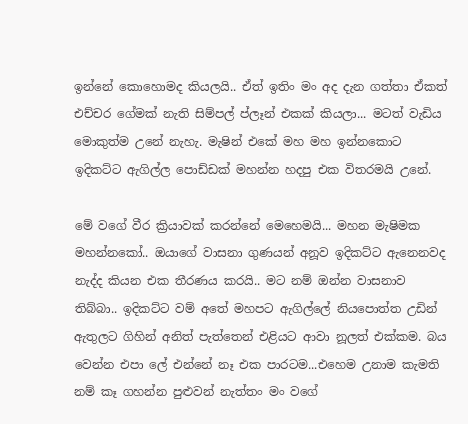ඉන්නේ කොහොමද කියලයි.. ඒත් ඉතිං මං අද දැන ගත්තා ඒකත් එච්චර ගේමක් නැති සිම්පල් ප්ලෑන් එකක් කියලා... මටත් වැඩිය මොකුත්ම උනේ නැහැ. මැෂින් එකේ මහ මහ ඉන්නකොට ඉදිකට්ට ඇගිල්ල පොඩ්ඩක් මහන්න හදපු එක විතරමයි උනේ.

මේ වගේ වීර ක්‍රියාවක් කරන්නේ මෙහෙමයි... මහන මැෂිමක මහන්නකෝ‍.. ඔයාගේ වාසනා ගුණයන් අනූව ඉදිකට්ට ඇනෙනවද නැද්ද කියන එක තීරණය කරයි.. මට නම් ඔන්න වාසනාව තිබ්බා.. ඉදිකට්ට වම් අතේ මහපට ඇගිල්ලේ නියපොත්ත උඩින් ඇතුලට ගිහින් අනිත් පැත්තෙන් එළියට ආවා නූලත් එක්කම. බය වෙන්න එපා ලේ එන්නේ නෑ එක පාරටම...එහෙම උනාම කැමති නම් කෑ ගහන්න පුළුවන් නැත්තං මං වගේ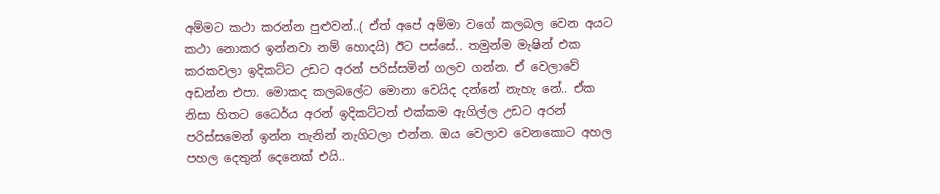අම්මට කථා කරන්න පුළුවන්..( ඒත් අපේ අම්මා වගේ ‍‍කලබල වෙන අයට කථා නොකර ඉන්නවා නම් හොදයි) ඊට පස්සේ.. තමුන්ම මැෂින් එක කරකවලා ඉදිකට්ට උඩට අරන් පරිස්සමින් ගලව ගන්න. ඒ වෙලාවේ අඩන්න එපා. මොකද කලබලේට මොනා වෙයිද දන්නේ නැහැ නේ.. ඒක නිසා හිතට ධෛර්ය අරන් ඉදිකට්ටත් එක්කම ඇගිල්ල උඩට අරන් පරිස්සමෙන් ඉන්න තැනින් නැගිටලා එන්න. ඔය වෙලාව වෙනකොට අහල පහල දෙතුන් දෙනෙක් එයි..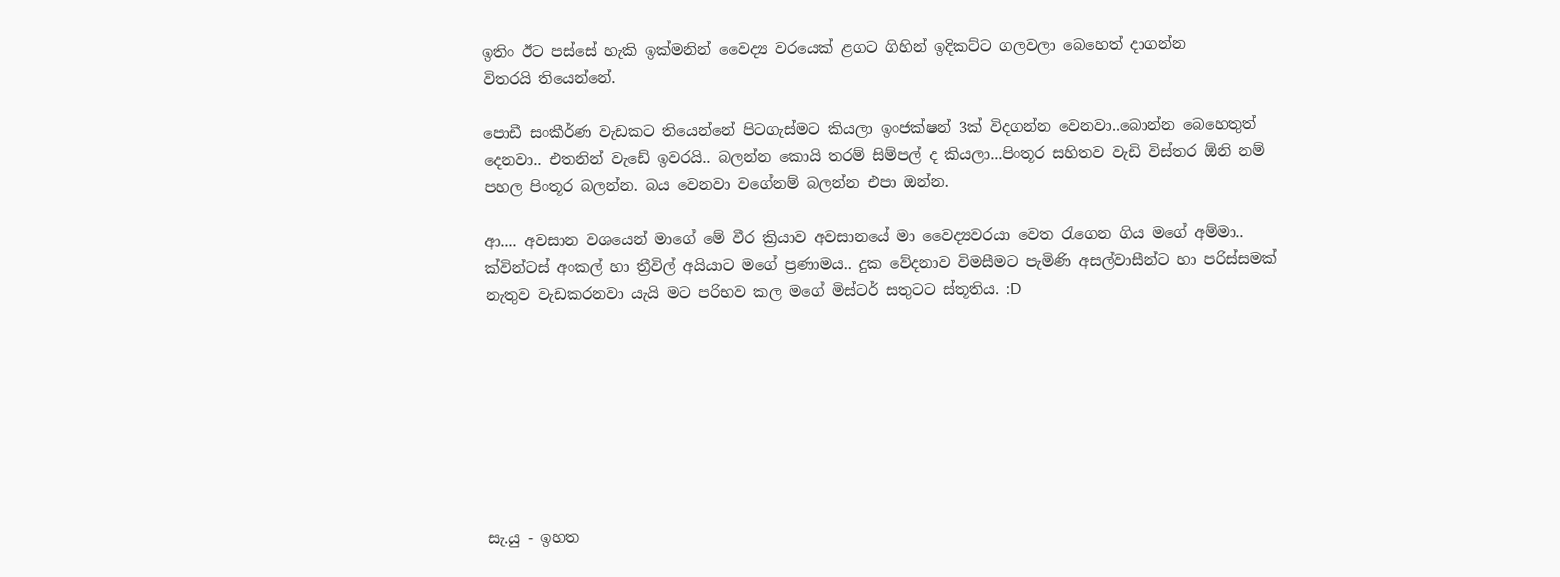ඉතිං ඊට පස්සේ හැකි ඉක්මනින් වෛද්‍ය වරයෙක් ළගට ගිහින් ‍ඉදිකට්ට ගලවලා බෙහෙත් දාගන්න විතරයි ‍තියෙන්නේ.

පොඩී සංකීර්ණ වැඩකට තියෙන්නේ පිටගැස්මට කියලා ඉංජක්ෂන් 3ක් විදගන්න වෙනවා..බොන්න බෙහෙතුත්‍ දෙනවා.. එතනින් වැඩේ ඉවරයි.. බලන්න කොයි තරම් සිම්පල් ද කියලා...පිංතූර සහිතව වැඩි විස්තර ඕනි නම් පහල පිංතූර බලන්න. බය‍ වෙනවා වගේනම් බලන්න එපා ඔන්න.

ආ.... අවසාන වශයෙන් මාගේ මේ වීර ක්‍රියාව අවසානයේ මා වෛද්‍යවරයා වෙත රැගෙන ගිය මගේ අම්මා.. ක්වින්ටස් අංකල් හා ත්‍රීවිල් අයියාට මගේ ප්‍රණාමය.. දුක වේදනාව විමසීමට පැමිණි අසල්වාසීන්ට හා පරිස්සමක් නැතුව වැඩකරනවා යැයි මට පරිභව කල මගේ මිස්ටර් සතුටට ස්තූතිය. :D








සැ.යු - ඉහත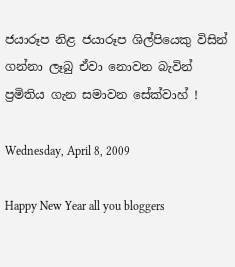ජයාරූප නිළ ජයාරූප ශිල්පියෙකු විසින් ගන්නා ලෑබු ඒවා නොවන බැවින් ප්‍රමිතිය ගැන සමාවන සේක්වාහ් !

Wednesday, April 8, 2009

Happy New Year all you bloggers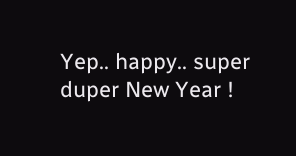Yep.. happy.. super duper New Year !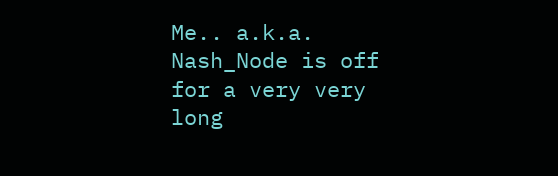Me.. a.k.a. Nash_Node is off for a very very long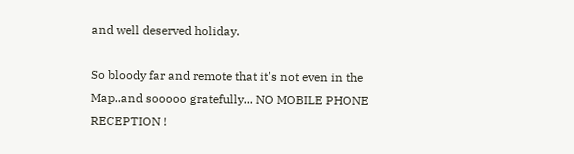and well deserved holiday.

So bloody far and remote that it's not even in the Map..and sooooo gratefully... NO MOBILE PHONE RECEPTION !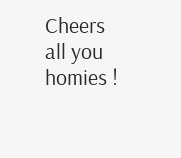Cheers all you homies !